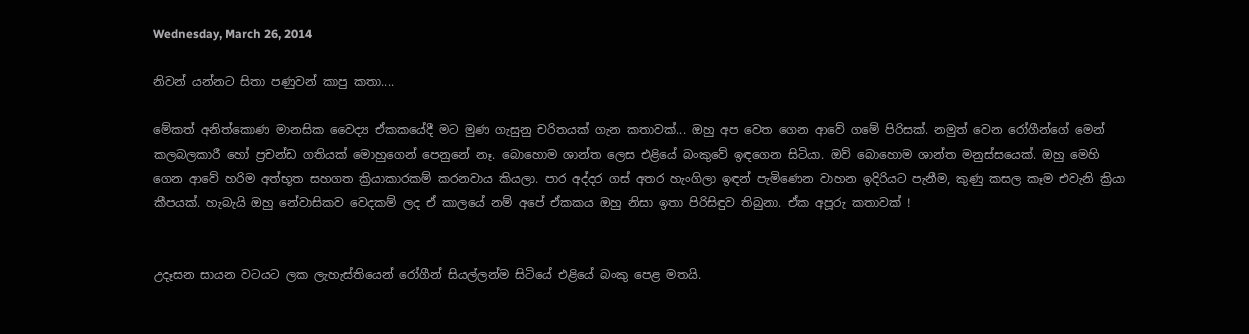Wednesday, March 26, 2014

නිවන් යන්නට සිතා පණුවන් කාපු කතා....

මේකත් අනිත්කොණ මානසික වෛද්‍ය ඒකකයේදී මට මුණ ගැසුනු චරිතයක් ගැන කතාවක්... ඔහු අප වෙත ගෙන ආවේ ගමේ පිරිසක්. නමුත් වෙන රෝගීන්ගේ මෙන් කලබලකාරී හෝ ප්‍රචන්ඩ ගතියක් මොහුගෙන් පෙනුනේ නෑ. බොහොම ශාන්ත ලෙස එළියේ බංකුවේ ඉඳගෙන සිටියා. ඔව් බොහොම ශාන්ත මනුස්සයෙක්. ඔහු මෙහි ගෙන ආවේ හරිම අත්භූත සහගත ක්‍රියාකාරකම් කරනවාය කියලා. පාර අද්දර ගස් අතර හැංගිලා ඉඳන් පැමිණෙන වාහන ඉදිරියට පැනීම, කුණු කසල කෑම එවැනි ක්‍රියා කීපයක්. හැබැයි ඔහු නේවාසිකව වෙදකම් ලද ඒ කාලයේ නම් අපේ ඒකකය ඔහු නිසා ඉතා පිරිසිඳුව තිබුනා. ඒක අපූරු කතාවක් !


උදෑසන සායන වටයට ලක ලැහැස්තියෙන් රෝගීන් සියල්ලන්ම සිටියේ එළියේ බංකු පෙළ මතයි.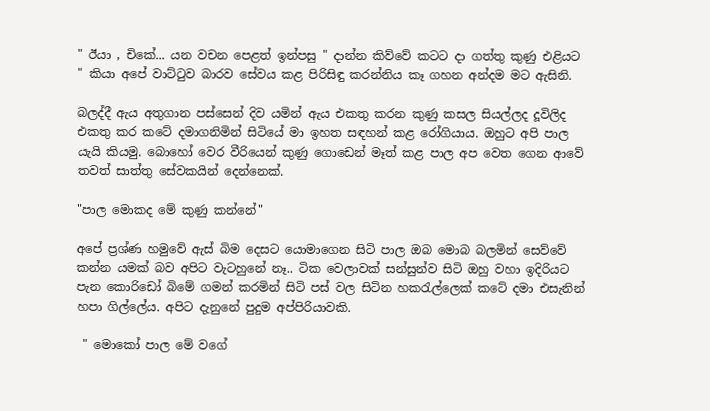" ඊයා , චිකේ... යන වචන පෙළත් ඉන්පසු " දාන්න කිව්වේ කටට දා ගත්තු කුණු එළියට " කියා අපේ වාට්ටුව බාරව සේවය කළ පිරිසිඳු කරන්නිය කෑ ගහන අන්දම මට ඇසිනි.

බලද්දී ඇය අතුගාන පස්සෙන් දිව යමින් ඇය එකතු කරන කුණු කසල සියල්ලද දූවිලිද එකතු කර කටේ දමාගනිමින් සිටියේ මා ඉහත සඳහන් කළ රෝගියාය. ඔහුට අපි පාල යැයි කියමු. බොහෝ වෙර වීරියෙන් කුණු ගොඩෙන් මෑත් කළ පාල අප වෙත ගෙන ආවේ තවත් සාත්තු සේවකයින් දෙන්නෙක්.

"පාල මොකද මේ කුණු කන්නේ"

අපේ ප්‍රශ්ණ හමුවේ ඇස් බිම දෙසට යොමාගෙන සිටි පාල ඔබ මොබ බලමින් සෙව්වේ කන්න යමක් බව අපිට වැටහුනේ නෑ.. ටික වෙලාවක් සන්සුන්ව සිටි ඔහු වහා ඉදිරියට පැන කොරිඩෝ බිමේ ගමන් කරමින් සිටි පස් වල සිටින හකරැල්ලෙක් කටේ දමා එසැනින් හපා ගිල්ලේය. අපිට දැනුනේ පුදුම අප්පිරියාවකි.

 " මොකෝ පාල මේ වගේ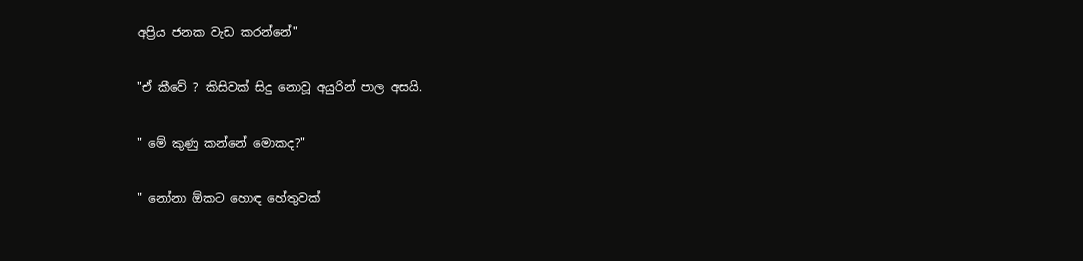අප්‍රිය ජනක වැඩ කරන්නේ"

"ඒ කීවේ ? කිසිවක් සිදු නොවූ අයුරින් පාල අසයි.

" මේ කුණු කන්නේ මොකද?"

" නෝනා ඕකට හොඳ හේතුවක්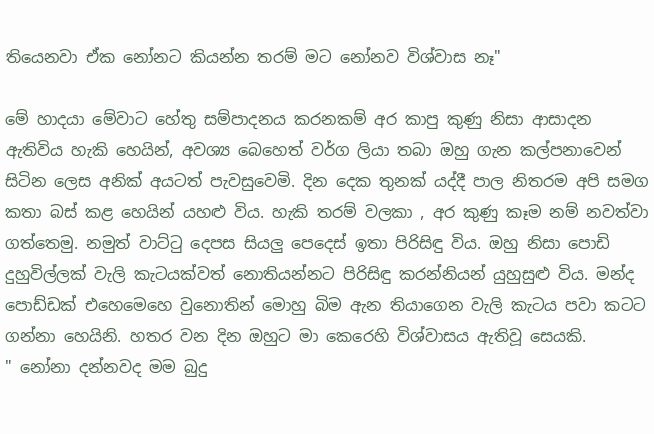තියෙනවා ඒක නෝනට කියන්න තරම් මට නෝනව විශ්වාස නෑ"

මේ හාදයා මේවාට හේතු සම්පාදනය කරනකම් අර කාපු කුණු නිසා ආසාදන ඇතිවිය හැකි හෙයින්, අවශ්‍ය බෙහෙත් වර්ග ලියා තබා ඔහු ගැන කල්පනාවෙන් සිටින ලෙස අනික් අයටත් පැවසුවෙමි. දින දෙක තුනක් යද්දී පාල නිතරම අපි සමග කතා බස් කළ හෙයින් යහළු විය. හැකි තරම් වලකා , අර කුණු කෑම නම් නවත්වා ගත්තෙමු. නමුත් වාට්ටු දෙපස සියලු පෙදෙස් ඉතා පිරිසිඳු විය. ඔහු නිසා පොඩි දුහුවිල්ලක් වැලි කැටයක්වත් නොතියන්නට පිරිසිඳු කරන්නියන් යුහුසුළු විය. මන්ද පොඩ්ඩක් එහෙමෙහෙ වුනොතින් මොහු බිම ඇන තියාගෙන වැලි කැටය පවා කටට ගන්නා හෙයිනි. හතර වන දින ඔහුට මා කෙරෙහි විශ්වාසය ඇතිවූ සෙයකි.
" නෝනා දන්නවද මම බුදු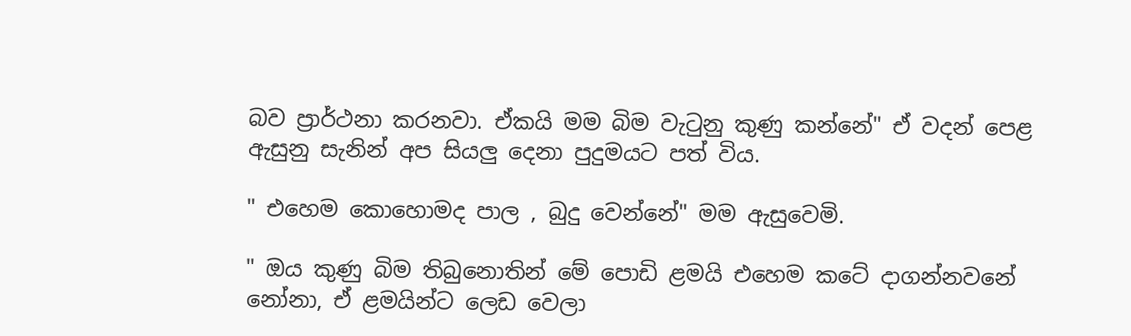බව ප්‍රාර්ථනා කරනවා. ඒකයි මම බිම වැටුනු කුණු කන්නේ" ඒ වදන් පෙළ ඇසුනු සැනින් අප සියලු දෙනා පුදුමයට පත් විය.

" එහෙම කොහොමද පාල , බුදු වෙන්නේ" මම ඇසුවෙමි.

" ඔය කුණු බිම තිබුනොතින් මේ පොඩි ළමයි එහෙම කටේ දාගන්නවනේ නෝනා, ඒ ළමයින්ට ලෙඩ වෙලා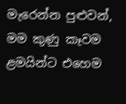මැරෙන්න පුළුවන්, මම කුණු කෑවම ළමයින්ට එහෙම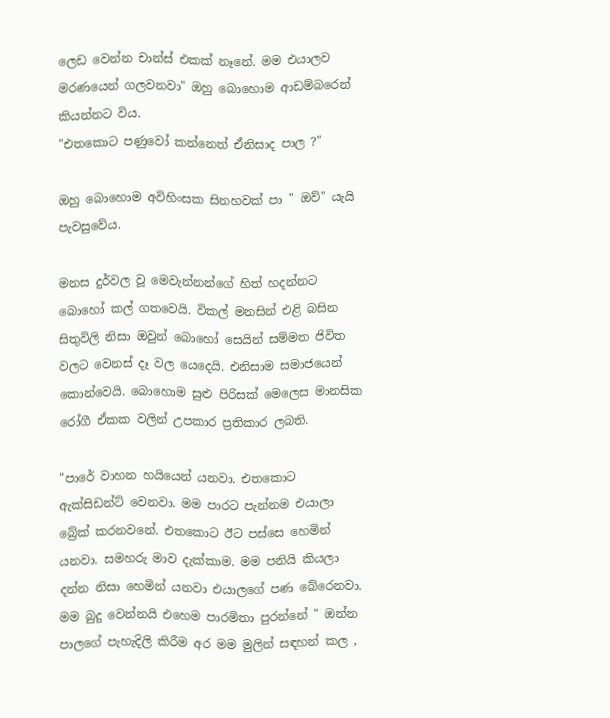ලෙඩ වෙන්න චාන්ස් එකක් නෑනේ. මම එයාලව මරණයෙන් ගලවනවා" ඔහු බොහොම ආඩම්බරෙන් කියන්නට විය.
"එතකොට පණුවෝ කන්නෙත් ඒනිසාද පාල ?"

ඔහු බොහොම අවිහිංසක සිනහවක් පා " ඔව්" යැයි පැවසුවේය.

මනස දුර්වල වූ මෙවැන්නන්ගේ හිත් හදන්නට බොහෝ කල් ගතවෙයි. විකල් මනසින් එළි බසින සිතුවිලි නිසා ඔවුන් බොහෝ සෙයින් සම්මත ජිවිත වලට වෙනස් දෑ වල යෙදෙයි. එනිසාම සමාජයෙන් කොන්වෙයි. බොහොම සුළු පිරිසක් මෙලෙස මානසික රෝගී ඒකක වලින් උපකාර ප්‍රතිකාර ලබති.

"පාරේ වාහන හයියෙන් යනවා. එතකොට ඇක්සිඩන්ට් වෙනවා. මම පාරට පැන්නම එයාලා බ්‍රේක් කරනවනේ. එතකොට ඊට පස්සෙ හෙමින් යනවා. සමහරු මාව දැක්කාම. මම පනියි කියලා දන්න නිසා හෙමින් යනවා එයාලගේ පණ බේරෙනවා. මම බුදු වෙන්නයි එහෙම පාරමිතා පුරන්නේ " ඔන්න පාලගේ පැහැදිලි කිරීම අර මම මුලින් සඳහන් කල ,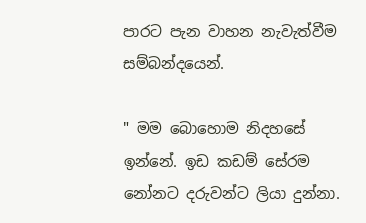පාරට පැන වාහන නැවැත්වීම සම්බන්දයෙන්.

" මම බොහොම නිදහසේ ඉන්නේ. ඉඩ කඩම් සේරම නෝනට දරුවන්ට ලියා දුන්නා.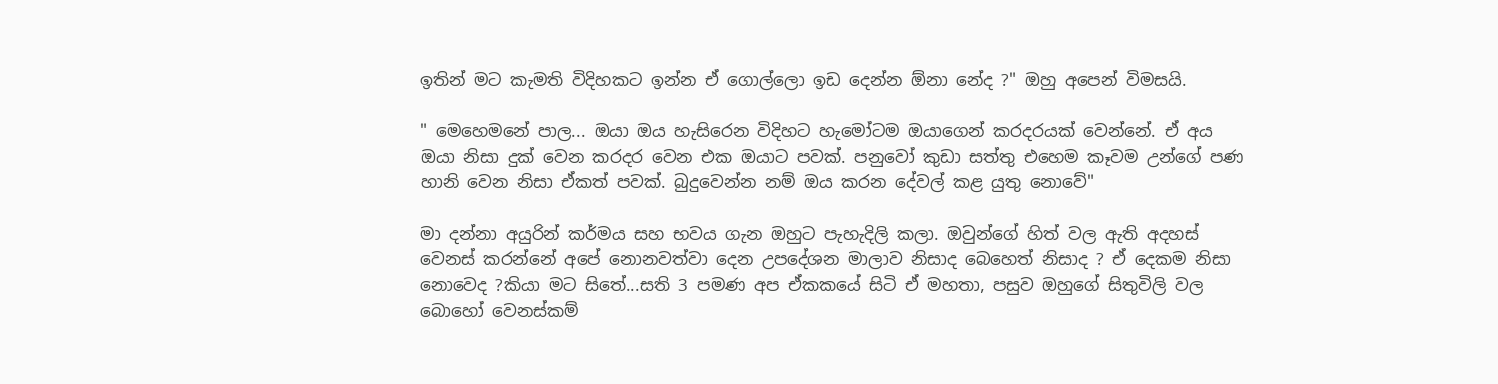ඉතින් මට කැමති විදිහකට ඉන්න ඒ ගොල්ලො ඉඩ දෙන්න ඕනා නේද ?" ඔහු අපෙන් විමසයි.

" මෙහෙමනේ පාල... ඔයා ඔය හැසිරෙන විදිහට හැමෝටම ඔයාගෙන් කරදරයක් වෙන්නේ. ඒ අය ඔයා නිසා දුක් වෙන කරදර වෙන එක ඔයාට පවක්. පනුවෝ කුඩා සත්තු එහෙම කෑවම උන්ගේ පණ හානි වෙන නිසා ඒකත් පවක්. බුදුවෙන්න නම් ඔය කරන දේවල් කළ යුතු නොවේ"

මා දන්නා අයුරින් කර්මය සහ භවය ගැන ඔහුට පැහැදිලි කලා. ඔවුන්ගේ හිත් වල ඇති අදහස් වෙනස් කරන්නේ අපේ නොනවත්වා දෙන උපදේශන මාලාව නිසාද බෙහෙත් නිසාද ? ඒ දෙකම නිසා නොවෙද ?කියා මට සිතේ...සති 3 පමණ අප ඒකකයේ සිටි ඒ මහතා, පසුව ඔහුගේ සිතුවිලි වල බොහෝ වෙනස්කම්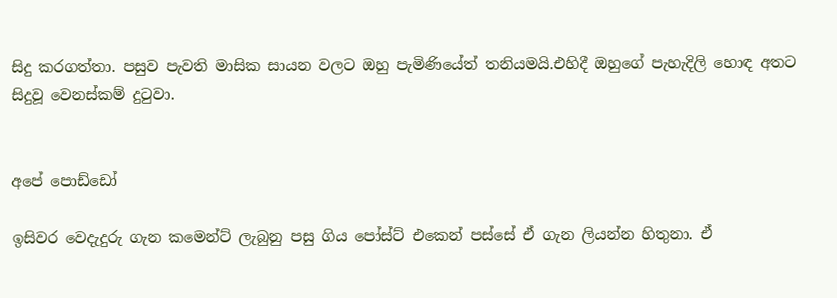සිදු කරගත්තා. පසුව පැවති මාසික සායන වලට ඔහු පැමිණියේත් තනියමයි.එහිදී ඔහුගේ පැහැදිලි හොඳ අතට සිදුවූ වෙනස්කම් දුටුවා.


අපේ පොඩ්ඩෝ

ඉසිවර වෙදැදුරු ගැන කමෙන්ට් ලැබුනු පසු ගිය පෝස්ට් එකෙන් පස්සේ ඒ ගැන ලියන්න හිතුනා. ඒ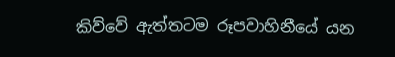කිව්වේ ඇත්තටම රූපවාහිනීයේ යන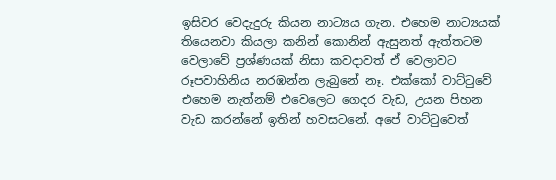ඉසිවර වෙදැදුරු කියන නාට්‍යය ගැන. එහෙම නාට්‍යයක් තියෙනවා කියලා කනින් කොනින් ඇසුනත් ඇත්තටම වෙලාවේ ප්‍රශ්ණයක් නිසා කවදාවත් ඒ වෙලාවට රූපවාහිනිය නරඹන්න ලැබුනේ නෑ. එක්කෝ වාට්ටුවේ එහෙම නැත්නම් එවෙලෙට ගෙදර වැඩ, උයන පිහන වැඩ කරන්නේ ඉතින් හවසටනේ. අපේ වාට්ටුවෙත්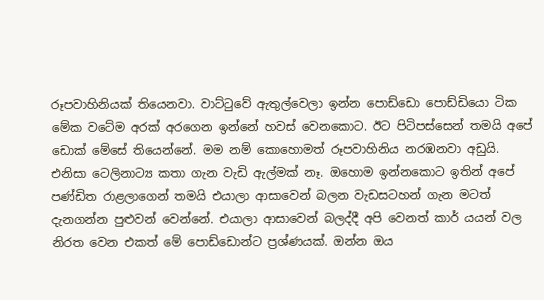රූපවාහිනියක් තියෙනවා. වාට්ටුවේ ඇතුල්වෙලා ඉන්න පොඩ්ඩො පොඩ්ඩියො ටික මේක වටේම අරක් අරගෙන ඉන්නේ හවස් වෙනකොට. ඊට පිටිපස්සෙන් තමයි අපේ ඩොක් මේසේ තියෙන්නේ. මම නම් කොහොමත් රූපවාහිනිය නරඹනවා අඩුයි. එනිසා ටෙලිනාට්‍ය කතා ගැන වැඩි ඇල්මක් නෑ. ඔහොම ඉන්නකොට ඉතින් අපේ පණ්ඩිත රාළලාගෙන් තමයි එයාලා ආසාවෙන් බලන වැඩසටහන් ගැන මටත් දැනගන්න පුළුවන් වෙන්නේ. එයාලා ආසාවෙන් බලද්දී අපි වෙනත් කාර් යයන් වල නිරත වෙන එකත් මේ පොඩ්ඩොන්ට ප්‍රශ්ණයක්. ඔන්න ඔය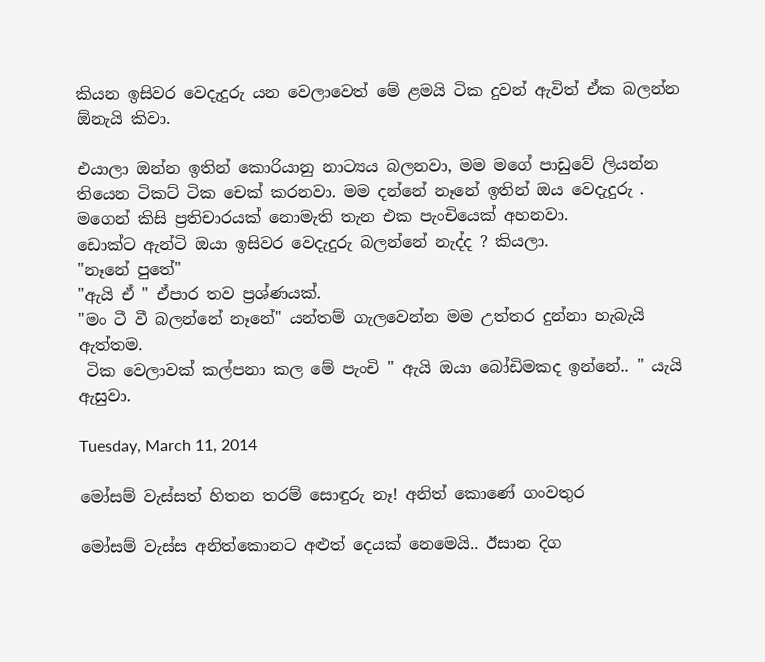කියන ඉසිවර වෙදැදුරු යන වෙලාවෙත් මේ ළමයි ටික දුවන් ඇවිත් ඒක බලන්න ඕනැයි කිවා.

එයාලා ඔන්න ඉතින් කොරියානු නාට්‍යය බලනවා, මම මගේ පාඩුවේ ලියන්න තියෙන ටිකට් ටික චෙක් කරනවා. මම දන්නේ නෑනේ ඉතින් ඔය වෙදැදුරු . මගෙන් කිසි ප්‍රතිචාරයක් නොමැති තැන එක පැංචියෙක් අහනවා.
ඩොක්ට ඇන්ටි ඔයා ඉසිවර වෙදැදුරු බලන්නේ නැද්ද ? කියලා.
"නෑනේ පුතේ"
"ඇයි ඒ " ඒපාර තව ප්‍රශ්ණයක්.
"මං ටී වී බලන්නේ නෑනේ" යන්තම් ගැලවෙන්න මම උත්තර දුන්නා හැබැයි ඇත්තම.
 ටික වෙලාවක් කල්පනා කල මේ පැංචි " ඇයි ඔයා බෝඩිමකද ඉන්නේ.. " යැයි ඇසුවා.

Tuesday, March 11, 2014

මෝසම් වැස්සත් හිතන තරම් සොඳුරු නෑ! අනිත් කොණේ ගංවතුර

මෝසම් වැස්ස අනිත්කොනට අළුත් දෙයක් නෙමෙයි.. ඊසාන දිග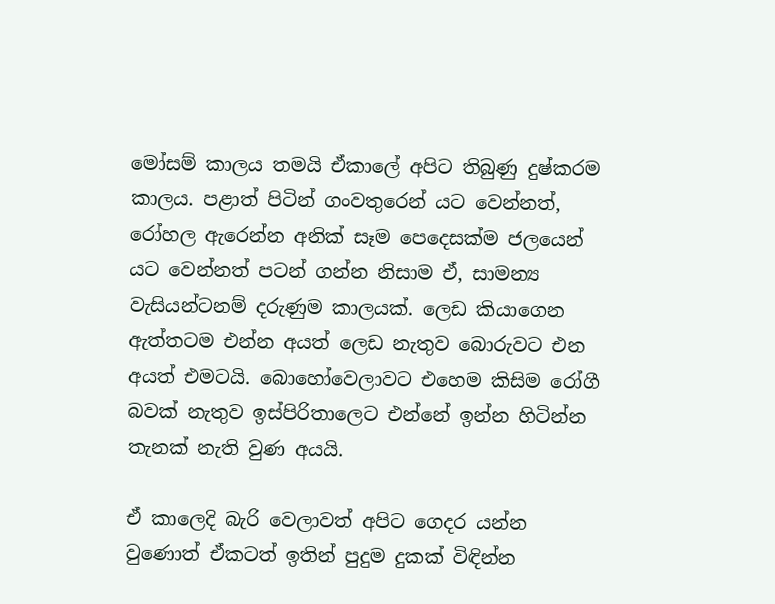මෝසම් කාලය තමයි ඒකාලේ අපිට තිබුණු දුෂ්කරම කාලය. පළාත් පිටින් ගංවතුරෙන් යට වෙන්නත්, රෝහල ඇරෙන්න අනික් සෑම පෙදෙසක්ම ජලයෙන් යට වෙන්නත් පටන් ගන්න නිසාම ඒ, සාමන්‍ය වැසියන්ටනම් දරුණුම කාලයක්. ලෙඩ කියාගෙන ඇත්තටම එන්න අයත් ලෙඩ නැතුව බොරුවට එන අයත් එමටයි. බොහෝවෙලාවට එහෙම කිසිම රෝගී බවක් නැතුව ඉස්පිරිතාලෙට එන්නේ ඉන්න හිටින්න තැනක් නැති වුණ අයයි.

ඒ කාලෙදි බැරි වෙලාවත් අපිට ගෙදර යන්න වුණොත් ඒකටත් ඉතින් පුදුම දුකක් විඳින්න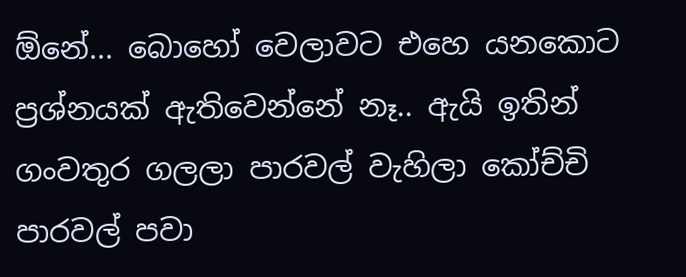ඕනේ... බොහෝ වෙලාවට එහෙ යනකොට ප්‍රශ්නයක් ඇතිවෙන්නේ නෑ.. ඇයි ඉතින් ගංවතුර ගලලා පාරවල් වැහිලා කෝච්චි පාරවල් පවා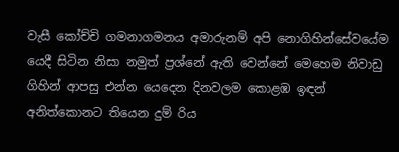වැසී කෝච්චි ගමනාගමනය අමාරුනම් අපි නොගිහින්සේවයේම යෙදී සිටින නිසා නමුත් ප්‍රශ්නේ ඇති වෙන්නේ මෙහෙම නිවාඩු ගිහින් ආපසු එන්න යෙදෙන දිනවලම කොළඹ ඉඳන් අනිත්කොනට තියෙන දුම්‍ රිය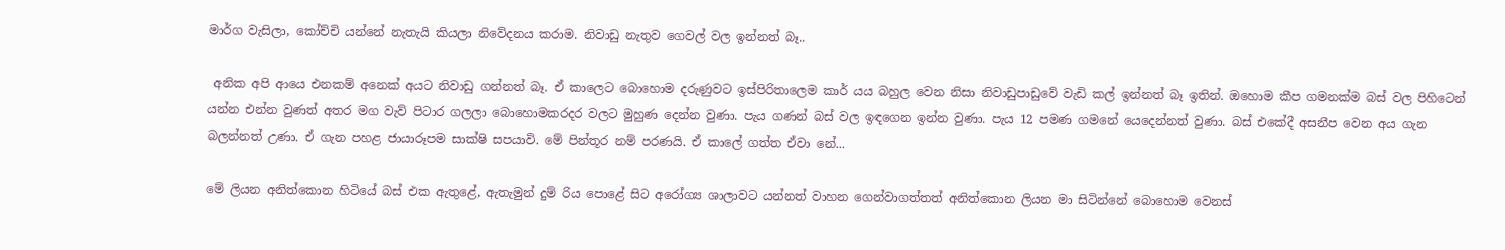මාර්ග වැසිලා, කෝච්චි යන්නේ නැතැයි කියලා නිවේදනය කරාම. නිවාඩු නැතුව ගෙවල් වල ඉන්නත් බෑ..

 අනික අපි ආයෙ එනකම් අනෙක් අයට නිවාඩු ගන්නත් බෑ. ඒ කාලෙට බොහොම දරුණුවට ඉස්පිරිතාලෙම කාර් යය බහුල වෙන නිසා නිවාඩුපාඩුවේ වැඩි කල් ඉන්නත් බෑ ඉතින්. ඔහොම කීප ගමනක්ම බස් වල පිහිටෙන් යන්න එන්න වුණත් අතර මග වැව් පිටාර ගලලා බොහොමකරදර වලට මුහුණ දෙන්න වුණා. පැය ගණන් බස් වල ඉඳගෙන ඉන්න වුණා. පැය 12 පමණ ගමනේ යෙදෙන්නත් වුණා. බස් එකේදී අසනීප වෙන අය ගැන බලන්නත් උණා. ඒ ගැන පහළ ජායාරූපම සාක්ෂි සපයාවි. මේ පින්තූර නම් පරණයි. ඒ කාලේ ගත්ත ඒවා නේ...

මේ ලියන අනිත්කොන හිටියේ බස් එක ඇතුළේ, ඇතැමුන් දුම්‍ රිය පොළේ සිට අරෝග්‍ය ශාලාවට යන්නත් වාහන ගෙන්වාගත්තත් අනිත්කොන ලියන මා සිටින්නේ බොහොම වෙනස්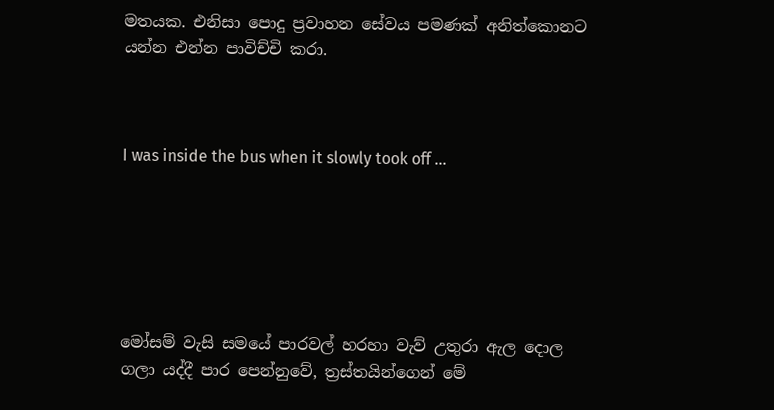මතයක. එනිසා පොදු ප්‍රවාහන සේවය පමණක් අනිත්කොනට යන්න එන්න පාවිච්චි කරා.



I was inside the bus when it slowly took off ...






මෝසම් වැසි සමයේ පාරවල් හරහා වැව් උතුරා ඇල දොල ගලා යද්දී පාර පෙන්නුවේ, ත්‍රස්තයින්ගෙන් මේ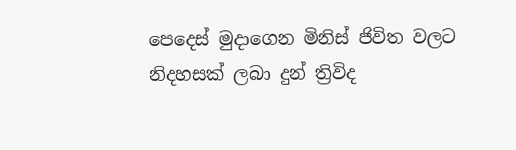පෙදෙස් මුදාගෙන මිනිස් ජිවිත වලට නිදහසක් ලබා දුන් ත්‍රිවිද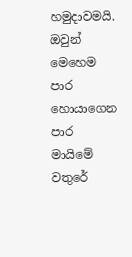හමුදාවමයි. ඔවුන් මෙහෙම පාර හොයාගෙන පාර මායිමේ වතුරේ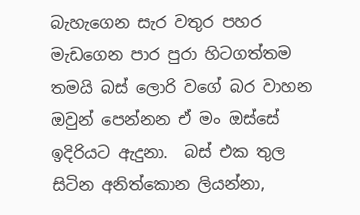බැහැගෙන සැර වතුර පහර මැඩගෙන පාර පුරා හිටගත්තම තමයි බස් ලොරි වගේ බර වාහන ඔවුන් පෙන්නන ඒ මං ඔස්සේ ඉදිරියට ඇදුනා.  බස් එක තුල සිටින අනිත්කොන ලියන්නා,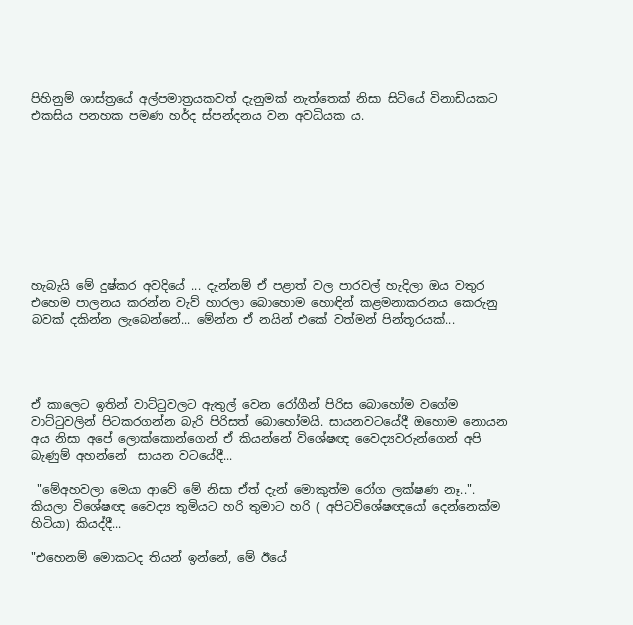පිහිනුම් ශාස්ත්‍රයේ අල්පමාත්‍රයකවත් දැනුමක් නැත්තෙක් නිසා සිටියේ විනාඩියකට එකසිය පනහක පමණ හර්ද ස්පන්දනය වන අවධියක ය.









හැබැයි මේ දුෂ්කර අවදියේ ... දැන්නම් ඒ පළාත් වල පාරවල් හැදිලා ඔය වතුර එහෙම පාලනය කරන්න වැව් හාරලා බොහොම හොඳින් කළමනාකරනය කෙරුනු බවක් දකින්න ලැබෙන්නේ... මේන්න ඒ නයින් එකේ වත්මන් පින්තූරයක්...




ඒ කාලෙට ඉතින් වාට්ටුවලට ඇතුල් වෙන රෝගීන් පිරිස බොහෝම වගේම වාට්ටුවලින් පිටකරගන්න බැරි පිරිසත් බොහෝමයි. සායනවටයේදී ඔහොම නොයන අය නිසා අපේ ලොක්කොන්ගෙන් ඒ කියන්නේ විශේෂඥ වෛද්‍යවරුන්ගෙන් අපි බැණුම් අහන්නේ  සායන වටයේදී...

 "මේඅහවලා මෙයා ආවේ මේ නිසා ඒත් දැන් මොකුත්ම රෝග ලක්ෂණ නෑ..". කියලා විශේෂඥ වෛද්‍ය තුමියට හරි තුමාට හරි ( අපිටවිශේෂඥයෝ දෙන්නෙක්ම හිටියා) කියද්දී...

"එහෙනම් මොකටද තියන් ඉන්නේ, මේ ඊයේ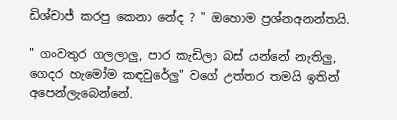ඩිශ්චාජ් කරපු කෙනා නේද ? " ඔහොම ප්‍රශ්නඅනන්තයි.

" ගංවතුර ගලලාලු, පාර කැඩිලා බස් යන්නේ නැතිලු, ගෙදර හැමෝම කඳවුරේලු" වගේ උත්තර තමයි ඉතින් අපෙන්ලැබෙන්නේ.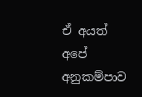ඒ අයත් අපේ අනුකම්පාව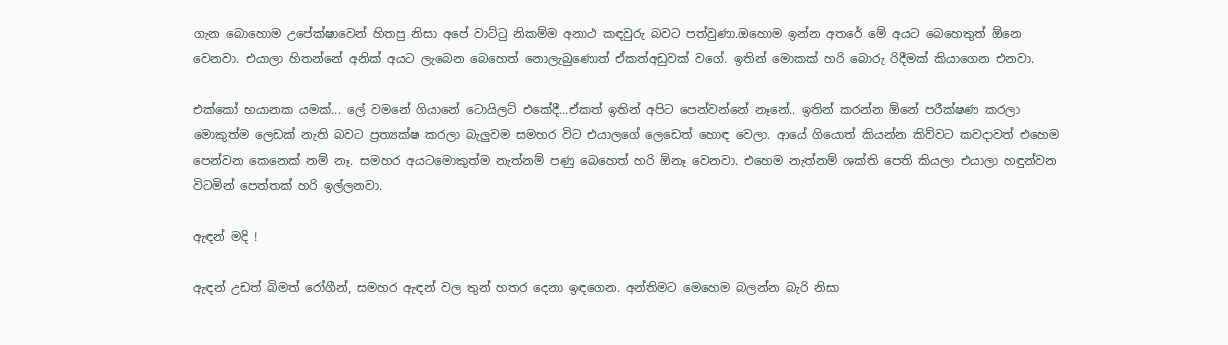ගැන බොහොම උපේක්ෂාවෙන් හිතපු නිසා අපේ වාට්ටු නිකම්ම අනාථ කඳවුරු බවට පත්වුණා.ඔහොම ඉන්න අතරේ මේ අයට බෙහෙතුත් ඕනෙ වෙනවා. එයාලා හිතන්නේ අනික් අයට ලැබෙන බෙහෙත් නොලැබුණොත් ඒකත්අඩුවක් වගේ. ඉතින් මොකක් හරි බොරු රිදීමක් කියාගෙන එනවා.

එක්කෝ භයානක යමක්... ලේ වමනේ ගියානේ ටොයිලට් එකේදී...ඒකත් ඉතින් අපිට පෙන්වන්නේ නෑනේ.. ඉතින් කරන්න ඕනේ පරීක්ෂණ කරලා මොකුත්ම ලෙඩක් නැති බවට ප්‍රත්‍යක්ෂ කරලා බැලුවම සමහර විට එයාලගේ ලෙඩෙත් හොඳ වෙලා. ආයේ ගියොත් කියන්න කිව්වට කවදාවත් එහෙම පෙන්වන කෙනෙක් නම් නෑ. සමහර අයටමොකුත්ම නැත්නම් පණු බෙහෙත් හරි ඕනෑ වෙනවා. එහෙම නැත්නම් ශක්ති පෙති කියලා එයාලා හඳුන්වන විටමින් පෙත්තක් හරි ඉල්ලනවා.

ඇඳන් මදි !

ඇඳන් උඩත් බිමත් රෝගීන්, සමහර ඇඳන් වල තුන් හතර දෙනා ඉඳගෙන. අන්තිමට මෙහෙම බලන්න බැරි නිසා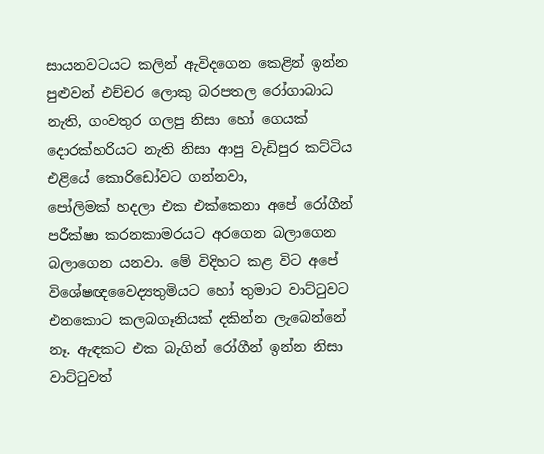සායනවටයට කලින් ඇවිදගෙන කෙළින් ඉන්න පුළුවන් එච්චර ලොකු බරපතල රෝගාබාධ නැති, ගංවතුර ගලපු නිසා හෝ ගෙයක් දොරක්හරියට නැති නිසා ආපු වැඩිපුර කට්ටිය එළියේ කොරිඩෝවට ගන්නවා,
පෝලිමක් හදලා එක එක්කෙනා අපේ රෝගීන් පරීක්ෂා කරනකාමරයට අරගෙන බලාගෙන බලාගෙන යනවා. මේ විදිහට කළ විට අපේ විශේෂඥවෛද්‍යතුමියට හෝ තුමාට වාට්ටුවට එනකොට කලබගෑනියක් දකින්න ලැබෙන්නේ නෑ. ඇඳකට එක බැගින් රෝගීන් ඉන්න නිසා වාට්ටුවත්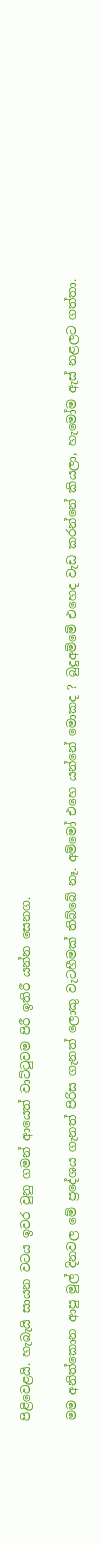පිළිවෙළයි. හැබැයි සායන වටය ඉවර වුනු ගමන් ආයෙත් වාට්ටුවම පිරී ඉතිරී යන්න සෙනග.

මම අනිත්කොන ආපු මුල් දිනවල මේ ප්‍රදේශය ගැනත් පිරිස ගැනත් ලොකු වැටහීමක් තිබ්බේ නෑ. අම්මෝ එහෙ යන්නේ මොකද ? බුදුඅම්මේ එහෙද වැඩ කරන්නේ කියලා, හැමෝම ඇස් නළලට ගත්තා.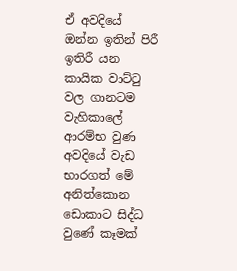ඒ අවදියේ ඔන්න ඉතින් පිරී ඉතිරී යන කායික වාට්ටු වල ගානටම වැහිකාලේ ආරම්භ වුණ අවදියේ වැඩ භාරගත් මේ අනිත්කොන ඩොකාට සිද්ධ වුණේ කෑමක්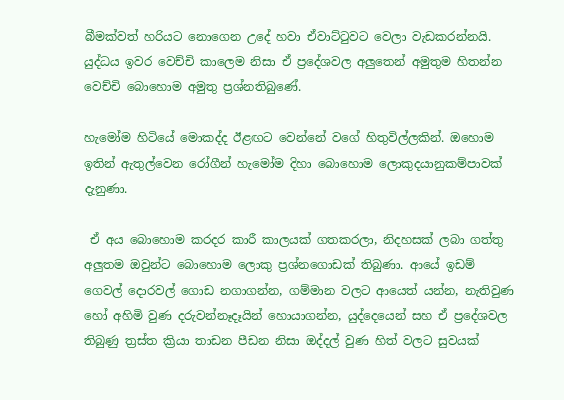බීමක්වත් හරියට නොගෙන උදේ හවා ඒවාට්ටුවට වෙලා වැඩකරන්නයි. යුද්ධය ඉවර වෙච්චි කාලෙම නිසා ඒ ප්‍රදේශවල අලුතෙන් අමුතුම හිතන්න වෙච්චි බොහොම අමුතු ප්‍රශ්නතිබුණේ.

හැමෝම හිටියේ මොකද්ද ඊළඟට වෙන්නේ වගේ හිතුවිල්ලකින්. ඔහොම ඉතින් ඇතුල්වෙන රෝගීන් හැමෝම දිහා බොහොම ලොකුදයානුකම්පාවක් දැනුණා.

 ඒ අය බොහොම කරදර කාරී කාලයක් ගතකරලා, නිදහසක් ලබා ගත්තු අලුතම ඔවුන්ට බොහොම ලොකු ප්‍රශ්නගොඩක් තිබුණා. ආයේ ඉඩම් ගෙවල් දොරවල් ගොඩ නගාගන්න, ගම්මාන වලට ආයෙත් යන්න, නැතිවුණ හෝ අහිමි වුණ දරුවන්නෑදෑයින් හොයාගන්න, යුද්දෙයෙන් සහ ඒ ප්‍රදේශවල තිබුණු ත්‍රස්ත ක්‍රියා තාඩන පීඩන නිසා ඔද්දල් වුණ හිත් වලට සුවයක්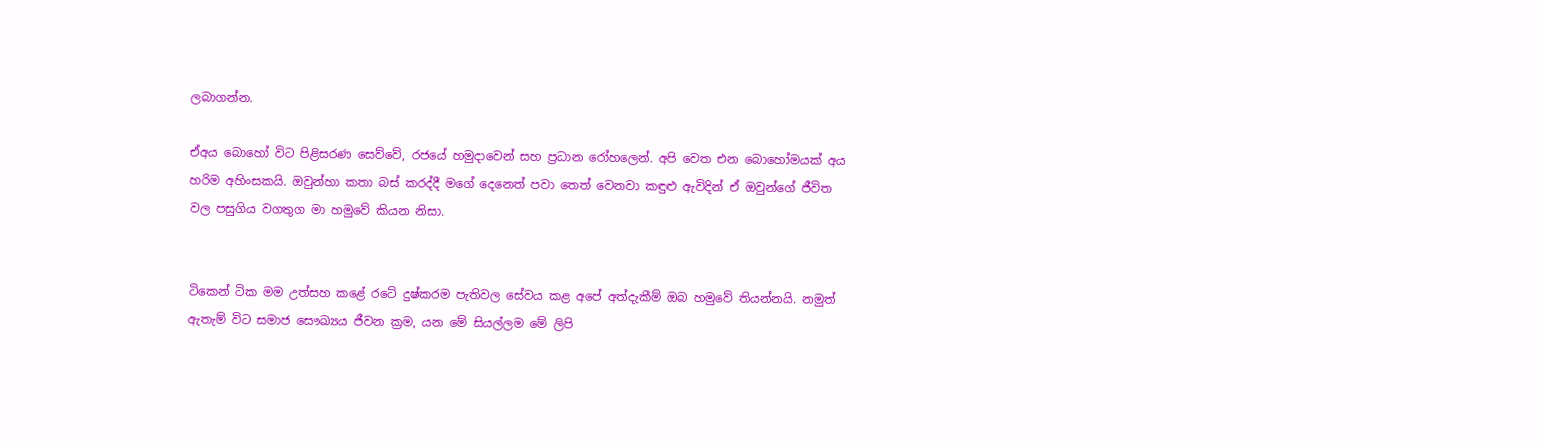ලබාගන්න.

ඒඅය බොහෝ විට පිළිසරණ සෙව්වේ, රජයේ හමුදාවෙන් සහ ප්‍රධාන රෝහලෙන්. අපි වෙත එන බොහෝමයක් අය හරිම අහිංසකයි. ඔවුන්හා කතා බස් කරද්දී මගේ දෙනෙත් පවා තෙත් වෙනවා කඳුළු ඇවිදින් ඒ ඔවුන්ගේ ජීවිත වල පසුගිය වගතුග මා හමුවේ කියන නිසා.


ටිකෙන් ටික මම උත්සහ කළේ රටේ දුෂ්කරම පැතිවල සේවය කළ අපේ අත්දැකීම් ඔබ හමුවේ තියන්නයි. නමුත් ඇතැම් විට සමාජ සෞඛ්‍යය ජීවන ක්‍රම, යන මේ සියල්ලම මේ ලිපි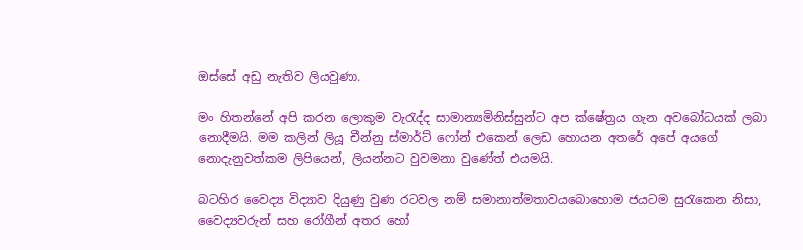ඔස්සේ අඩු නැතිව ලියවුණා.

මං හිතන්නේ අපි කරන ලොකුම වැරැද්ද සාමාන්‍යමිනිස්සුන්ට අප ක්ෂේත්‍රය ගැන අවබෝධයක් ලබා නොදීමයි. මම කලින් ලියූ චීන්නු ස්මාර්ට් ෆෝන් එකෙන් ලෙඩ හොයන අතරේ අපේ අයගේ නොදැනුවත්කම ලිපියෙන්, ලියන්නට වුවමනා වුණේත් එයමයි.

බටහිර වෛද්‍ය විද්‍යාව දියුණු වුණ රටවල නම් සමානාත්මතාවයබොහොම ජයටම සුරැකෙන නිසා, වෛද්‍යවරුන් සහ රෝගීන් අතර හෝ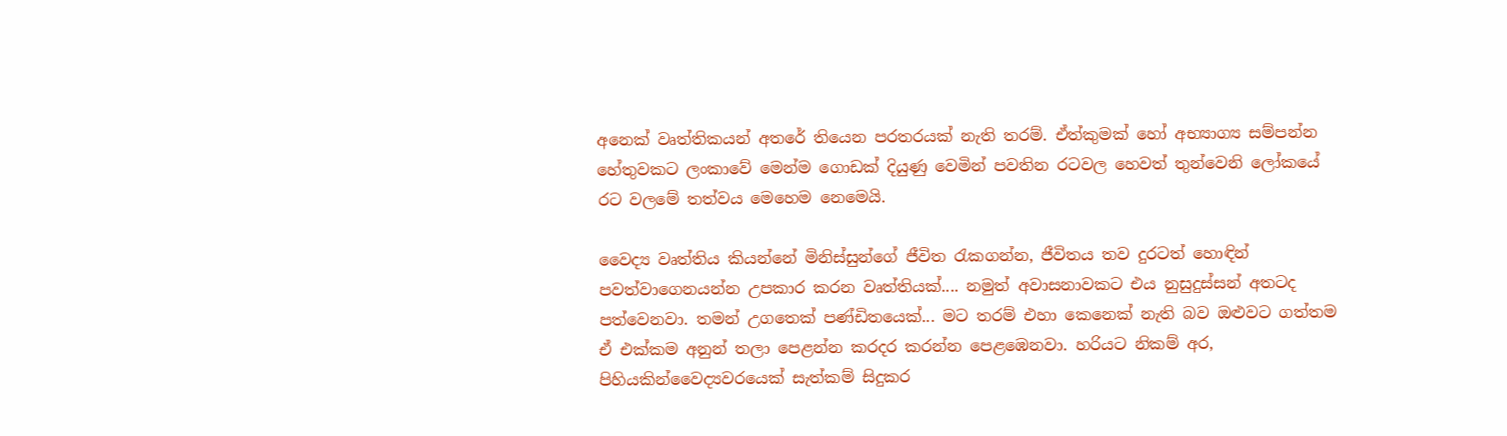අනෙක් වෘත්තිකයන් අතරේ තියෙන පරතරයක් නැති තරම්. ඒත්කුමක් හෝ අභ්‍යාග්‍ය සම්පන්න හේතුවකට ලංකාවේ මෙන්ම ගොඩක් දියුණු වෙමින් පවතින රටවල හෙවත් තුන්වෙනි ලෝකයේ රට වලමේ තත්වය මෙහෙම නෙමෙයි.

වෛද්‍ය වෘත්තිය කියන්නේ මිනිස්සුන්ගේ ජීවිත රැකගන්න, ජීවිතය තව දුරටත් හොඳින් පවත්වාගෙනයන්න උපකාර කරන වෘත්තියක්.... නමුත් අවාසනාවකට එය නුසුදුස්සන් අතටද පත්වෙනවා. තමන් උගතෙක් පණ්ඩිතයෙක්... මට තරම් එහා කෙනෙක් නැති බව ඔළුවට ගත්තම ඒ එක්කම අනුන් තලා පෙළන්න කරදර කරන්න පෙළඹෙනවා. හරියට නිකම් අර, පිහියකින්වෛද්‍යවරයෙක් සැත්කම් සිදුකර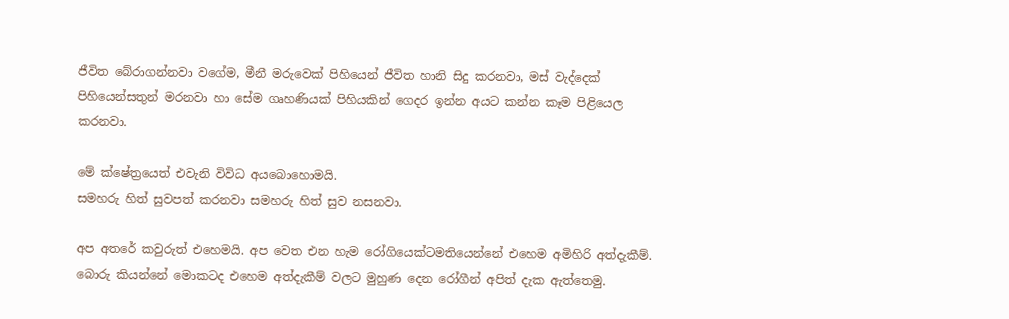ජීවිත බේරාගන්නවා වගේම, මීනී මරුවෙක් පිහියෙන් ජීවිත හානි සිදු කරනවා, මස් වැද්දෙක් පිහියෙන්සතුන් මරනවා හා සේම ගෘහණියක් පිහියකින් ගෙදර ඉන්න අයට කන්න කෑම පිළියෙල කරනවා.

මේ ක්ෂේත්‍රයෙත් එවැනි විවිධ අයබොහොමයි.
සමහරු හිත් සුවපත් කරනවා සමහරු හිත් සුව නසනවා.

අප අතරේ කවුරුත් එහෙමයි. අප වෙත එන හැම රෝගියෙක්ටමතියෙන්නේ එහෙම අමිහිරි අත්‍දැකීම්. බොරු කියන්නේ මොකටද එහෙම අත්දැකීම් වලට මුහුණ දෙන රෝගීන් අපිත් දැක ඇත්තෙමු.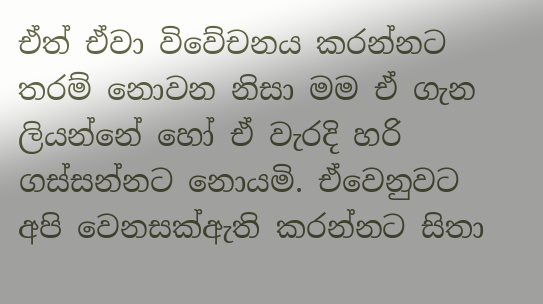ඒත් ඒවා විවේචනය කරන්නට තරම් නොවන නිසා මම ඒ ගැන ලියන්නේ හෝ ඒ වැරදි හරි ගස්සන්නට නොයමි. ඒවෙනුවට අපි වෙනසක්ඇති කරන්නට සිතා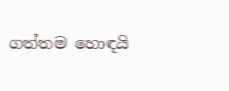ගත්තම හොඳයි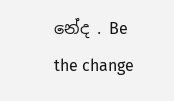නේද . Be the change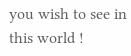you wish to see in this world !